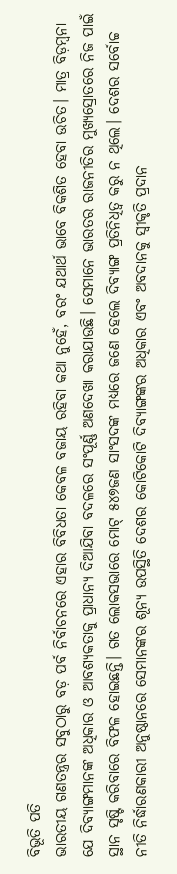ବିଭୂତି ପତି
ଭାରତୀୟ ଗଣତନ୍ତ୍ରର ସବୁଠାରୁ ବଡ଼ ପର୍ବ ନିର୍ବାଚନରେ ଏହାର ବିବିଧତା କେବଳ ବଜାୟ ରହିବା କଥା ନୁହେଁ, ବରଂ ଯଥାର୍ଥ ଭାବେ ବିକଶିତ ହେବା ଉଚିତ। ମାତ୍ର ବିଡ଼ମ୍ବନା ଯେ ଦିବ୍ୟାଙ୍ଗମାନଙ୍କ ଅଧିକାର ଓ ଆବଶ୍ୟକତାକୁ ପ୍ରାଧାନ୍ୟ ଦିଆଯିବା ବଦଳରେ ସଂପୂର୍ଣ୍ଣ ଅଣଦେଖା କରାଯାଉଛି। ସେମାନେ ଭାରତର ରାଜନୀତିର ମୁଖ୍ୟସ୍ରୋତରେ ନିଜ ପାଇଁ ସ୍ଥାନ ସୃଷ୍ଟି କରିବାରେ ବିଫଳ ହୋଇଛନ୍ତି। ଗତ ଲୋକସଭାରେ ମୋଟ୍ ୫୪୭ଜଣ ସାଂସଦଙ୍କ ମଧ୍ୟରେ ଜଣେ ହେଲେ ଦିବ୍ୟାଙ୍ଗ ପ୍ରତିନିଧିତ୍ୱ କରୁ ନ ଥିଲେ। ଦେଶର ସର୍ବୋଚ୍ଚ ନୀତି ନିର୍ଦ୍ଧାରଣକାରୀ ଅନୁଷ୍ଠାନରେ ସେମାନଙ୍କର ଶୂନ୍ୟ ଉପସ୍ଥିତି ଦେଶର କୋଟିକୋଟି ଦିବ୍ୟାଙ୍ଗଙ୍କର ଅଧିକାର ଏବଂ ଅବଦାନକୁ ସ୍ୱୀକୃତି ପ୍ରଦାନ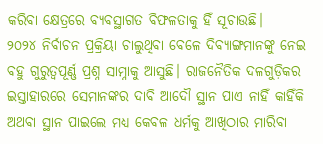କରିବା କ୍ଷେତ୍ରରେ ବ୍ୟବସ୍ଥାଗତ ବିଫଳତାକୁ ହିଁ ସୂଚାଉଛି।
୨୦୨୪ ନିର୍ବାଚନ ପ୍ରକ୍ରିୟା ଚାଲୁଥିବା ବେଳେ ଦିବ୍ୟାଙ୍ଗମାନଙ୍କୁ ନେଇ ବହୁ ଗୁରୁତ୍ୱପୂର୍ଣ୍ଣ ପ୍ରଶ୍ନ ସାମ୍ନାକୁ ଆସୁଛି। ରାଜନୈତିକ ଦଳଗୁଡ଼ିକର ଇସ୍ତାହାରରେ ସେମାନଙ୍କର ଦାବି ଆଦୌ ସ୍ଥାନ ପାଏ ନାହିଁ କାହିଁକି ଅଥବା ସ୍ଥାନ ପାଇଲେ ମଧ୍ୟ କେବଳ ଧର୍ମକୁ ଆଖିଠାର ମାରିବା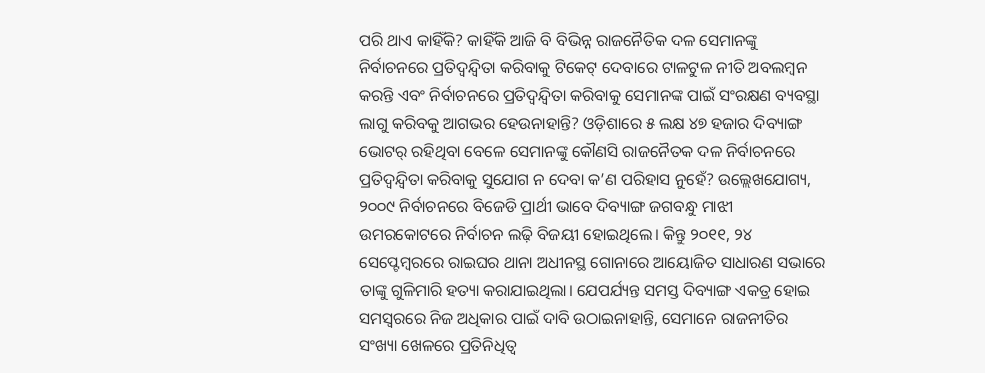ପରି ଥାଏ କାହିଁକି? କାହିଁକି ଆଜି ବି ବିଭିନ୍ନ ରାଜନୈତିକ ଦଳ ସେମାନଙ୍କୁ ନିର୍ବାଚନରେ ପ୍ରତିଦ୍ବନ୍ଦ୍ବିତା କରିବାକୁ ଟିକେଟ୍ ଦେବାରେ ଟାଳଟୁଳ ନୀତି ଅବଲମ୍ବନ କରନ୍ତି ଏବଂ ନିର୍ବାଚନରେ ପ୍ରତିଦ୍ବନ୍ଦ୍ବିତା କରିବାକୁ ସେମାନଙ୍କ ପାଇଁ ସଂରକ୍ଷଣ ବ୍ୟବସ୍ଥା ଲାଗୁ କରିବକୁ ଆଗଭର ହେଉନାହାନ୍ତି? ଓଡ଼ିଶାରେ ୫ ଲକ୍ଷ ୪୭ ହଜାର ଦିବ୍ୟାଙ୍ଗ ଭୋଟର୍ ରହିଥିବା ବେଳେ ସେମାନଙ୍କୁ କୌଣସି ରାଜନୈତକ ଦଳ ନିର୍ବାଚନରେ ପ୍ରତିଦ୍ବନ୍ଦ୍ବିତା କରିବାକୁ ସୁଯୋଗ ନ ଦେବା କ’ଣ ପରିହାସ ନୁହେଁ? ଉଲ୍ଲେଖଯୋଗ୍ୟ, ୨୦୦୯ ନିର୍ବାଚନରେ ବିଜେଡି ପ୍ରାର୍ଥୀ ଭାବେ ଦିବ୍ୟାଙ୍ଗ ଜଗବନ୍ଧୁ ମାଝୀ ଉମରକୋଟରେ ନିର୍ବାଚନ ଲଢ଼ି ବିଜୟୀ ହୋଇଥିଲେ। କିନ୍ତୁ ୨୦୧୧, ୨୪ ସେପ୍ଟେମ୍ବରରେ ରାଇଘର ଥାନା ଅଧୀନସ୍ଥ ଗୋନାରେ ଆୟୋଜିତ ସାଧାରଣ ସଭାରେ ତାଙ୍କୁ ଗୁଳିମାରି ହତ୍ୟା କରାଯାଇଥିଲା। ଯେପର୍ଯ୍ୟନ୍ତ ସମସ୍ତ ଦିବ୍ୟାଙ୍ଗ ଏକତ୍ର ହୋଇ ସମସ୍ବରରେ ନିଜ ଅଧିକାର ପାଇଁ ଦାବି ଉଠାଇନାହାନ୍ତି, ସେମାନେ ରାଜନୀତିର ସଂଖ୍ୟା ଖେଳରେ ପ୍ରତିନିଧିତ୍ବ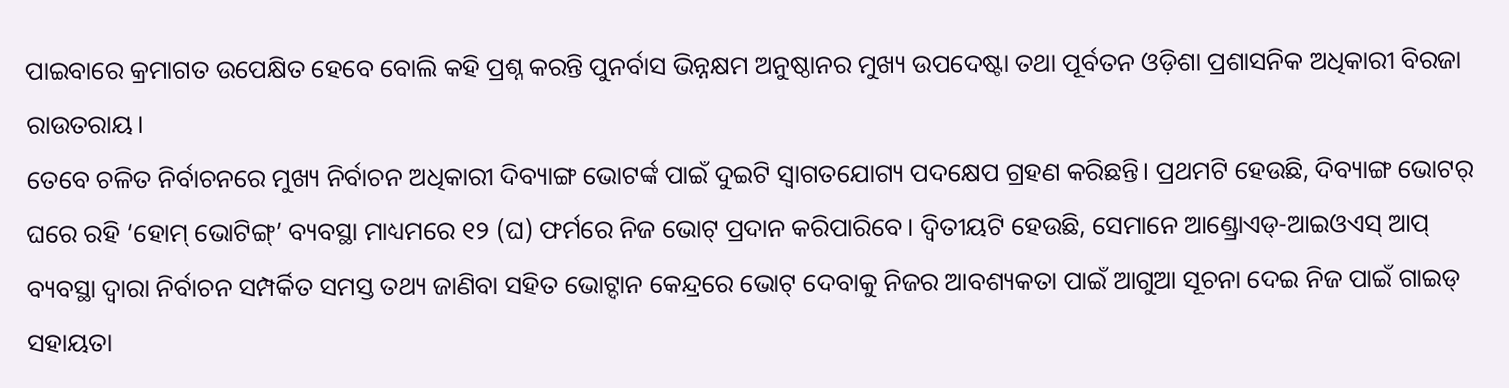ପାଇବାରେ କ୍ରମାଗତ ଉପେକ୍ଷିତ ହେବେ ବୋଲି କହି ପ୍ରଶ୍ନ କରନ୍ତି ପୁନର୍ବାସ ଭିନ୍ନକ୍ଷମ ଅନୁଷ୍ଠାନର ମୁଖ୍ୟ ଉପଦେଷ୍ଟା ତଥା ପୂର୍ବତନ ଓଡ଼ିଶା ପ୍ରଶାସନିକ ଅଧିକାରୀ ବିରଜା ରାଉତରାୟ।
ତେବେ ଚଳିତ ନିର୍ବାଚନରେ ମୁଖ୍ୟ ନିର୍ବାଚନ ଅଧିକାରୀ ଦିବ୍ୟାଙ୍ଗ ଭୋଟର୍ଙ୍କ ପାଇଁ ଦୁଇଟି ସ୍ୱାଗତଯୋଗ୍ୟ ପଦକ୍ଷେପ ଗ୍ରହଣ କରିଛନ୍ତି। ପ୍ରଥମଟି ହେଉଛି, ଦିବ୍ୟାଙ୍ଗ ଭୋଟର୍ ଘରେ ରହି ‘ହୋମ୍ ଭୋଟିଙ୍ଗ୍’ ବ୍ୟବସ୍ଥା ମାଧ୍ୟମରେ ୧୨ (ଘ) ଫର୍ମରେ ନିଜ ଭୋଟ୍ ପ୍ରଦାନ କରିପାରିବେ। ଦ୍ବିତୀୟଟି ହେଉଛି, ସେମାନେ ଆଣ୍ଡ୍ରୋଏଡ୍-ଆଇଓଏସ୍ ଆପ୍ ବ୍ୟବସ୍ଥା ଦ୍ୱାରା ନିର୍ବାଚନ ସମ୍ପର୍କିତ ସମସ୍ତ ତଥ୍ୟ ଜାଣିବା ସହିତ ଭୋଟ୍ଦାନ କେନ୍ଦ୍ରରେ ଭୋଟ୍ ଦେବାକୁ ନିଜର ଆବଶ୍ୟକତା ପାଇଁ ଆଗୁଆ ସୂଚନା ଦେଇ ନିଜ ପାଇଁ ଗାଇଡ୍ ସହାୟତା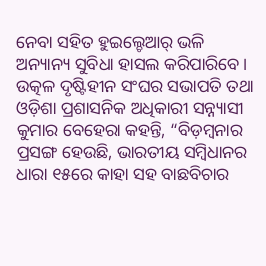ନେବା ସହିତ ହୁଇଲ୍ଚେଆର୍ ଭଳି ଅନ୍ୟାନ୍ୟ ସୁବିଧା ହାସଲ କରିପାରିବେ।
ଉତ୍କଳ ଦୃଷ୍ଟିହୀନ ସଂଘର ସଭାପତି ତଥା ଓଡ଼ିଶା ପ୍ରଶାସନିକ ଅଧିକାରୀ ସନ୍ନ୍ୟାସୀ କୁମାର ବେହେରା କହନ୍ତି, “ବିଡ଼ମ୍ବନାର ପ୍ରସଙ୍ଗ ହେଉଛି, ଭାରତୀୟ ସମ୍ବିଧାନର ଧାରା ୧୫ରେ କାହା ସହ ବାଛବିଚାର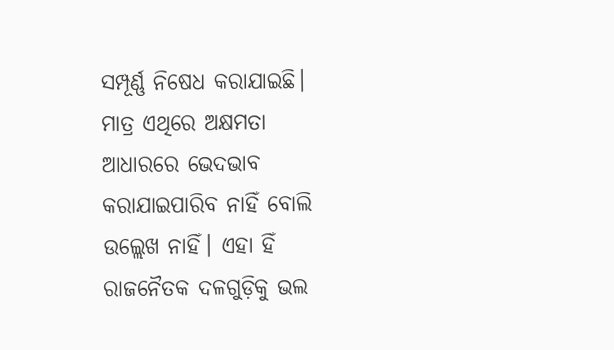ସମ୍ପୂର୍ଣ୍ଣ ନିଷେଧ କରାଯାଇଛି। ମାତ୍ର ଏଥିରେ ଅକ୍ଷମତା ଆଧାରରେ ଭେଦଭାବ କରାଯାଇପାରିବ ନାହିଁ ବୋଲି ଉଲ୍ଲେଖ ନାହିଁ। ଏହା ହିଁ ରାଜନୈତକ ଦଳଗୁଡ଼ିକୁ ଭଲ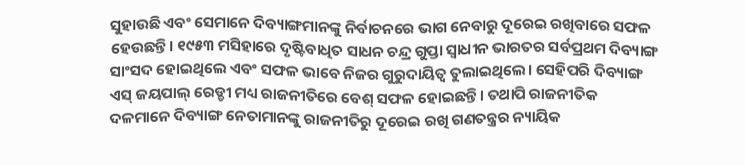ସୁହାଉଛି ଏବଂ ସେମାନେ ଦିବ୍ୟାଙ୍ଗମାନଙ୍କୁ ନିର୍ବାଚନରେ ଭାଗ ନେବାରୁ ଦୂରେଇ ରଖିବାରେ ସଫଳ ହେଉଛନ୍ତି। ୧୯୫୩ ମସିହାରେ ଦୃଷ୍ଟିବାଧିତ ସାଧନ ଚନ୍ଦ୍ର ଗୁପ୍ତା ସ୍ୱାଧୀନ ଭାରତର ସର୍ବପ୍ରଥମ ଦିବ୍ୟାଙ୍ଗ ସାଂସଦ ହୋଇଥିଲେ ଏବଂ ସଫଳ ଭାବେ ନିଜର ଗୁରୁଦାୟିତ୍ୱ ତୁଲାଇଥିଲେ। ସେହିପରି ଦିବ୍ୟାଙ୍ଗ ଏସ୍ ଜୟପାଲ୍ ରେଡ୍ଡୀ ମଧ୍ୟ ରାଜନୀତିରେ ବେଶ୍ ସଫଳ ହୋଇଛନ୍ତି। ତଥାପି ରାଜନୀତିକ ଦଳମାନେ ଦିବ୍ୟାଙ୍ଗ ନେତାମାନଙ୍କୁ ରାଜନୀତିରୁ ଦୂରେଇ ରଖି ଗଣତନ୍ତ୍ରର ନ୍ୟାୟିକ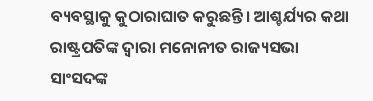ବ୍ୟବସ୍ଥାକୁ କୁଠାରାଘାତ କରୁଛନ୍ତି। ଆଶ୍ଚର୍ଯ୍ୟର କଥା ରାଷ୍ଟ୍ରପତିଙ୍କ ଦ୍ୱାରା ମନୋନୀତ ରାଜ୍ୟସଭା ସାଂସଦଙ୍କ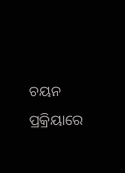ଚୟନ ପ୍ରକ୍ରିୟାରେ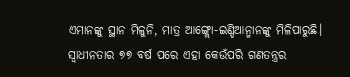ଏମାନଙ୍କୁ ସ୍ଥାନ ମିଳୁନି, ମାତ୍ର ଆଙ୍ଗ୍ଲୋ-ଇଣ୍ଡିଆନ୍ମାନଙ୍କୁ ମିଳିପାରୁଛି। ସ୍ବାଧୀନତାର ୭୭ ବର୍ଷ ପରେ ଏହା କେଉଁପରି ଗଣତନ୍ତ୍ରର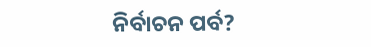ନିର୍ବାଚନ ପର୍ବ?